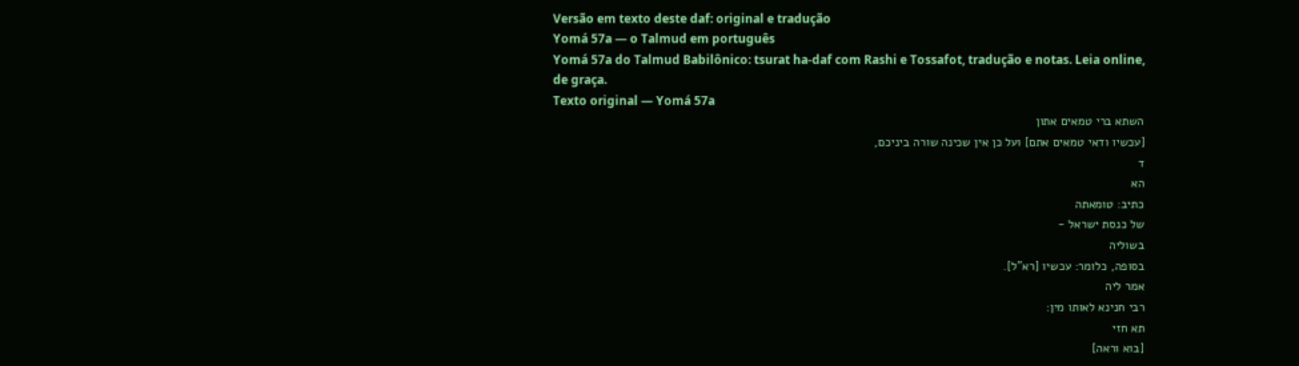Versão em texto deste daf: original e tradução
Yomá 57a — o Talmud em português
Yomá 57a do Talmud Babilônico: tsurat ha-daf com Rashi e Tossafot, tradução e notas. Leia online, de graça.
Texto original — Yomá 57a
השתא ברי טמאים אתון
[עכשיו ודאי טמאים אתם] ועל כן אין שכינה שורה ביניכם,
ד
הא
כתיב: טומאתה
של כנסת ישראל -
בשוליה
בסופה, כלומר: עכשיו [רא"ל].
אמר ליה
רבי חנינא לאותו מין:
תא חזי
[בוא וראה]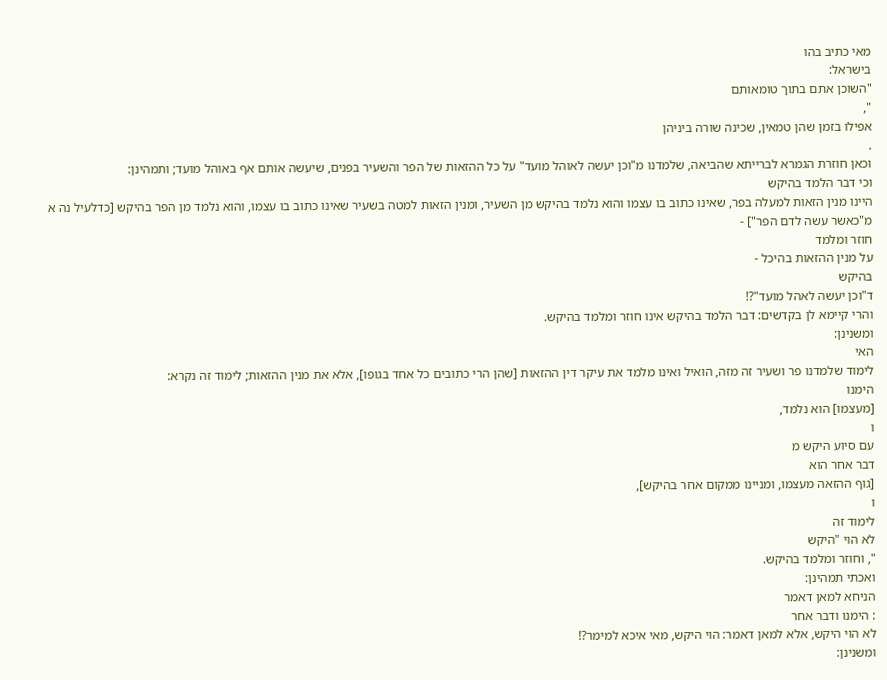מאי כתיב בהו
בישראל:
"השוכן אתם בתוך טומאותם
",
אפילו בזמן שהן טמאין, שכינה שורה ביניהן
.
וכאן חוזרת הגמרא לברייתא שהביאה, שלמדנו מ"וכן יעשה לאוהל מועד" על כל ההזאות של הפר והשעיר בפנים, שיעשה אותם אף באוהל מועד; ותמהינן:
וכי דבר הלמד בהיקש
היינו מנין הזאות למעלה בפר, שאינו כתוב בו עצמו והוא נלמד בהיקש מן השעיר, ומנין הזאות למטה בשעיר שאינו כתוב בו עצמו, והוא נלמד מן הפר בהיקש [כדלעיל נה א מ"כאשר עשה לדם הפר"] -
חוזר ומלמד
על מנין ההזאות בהיכל -
בהיקש
ד"וכן יעשה לאהל מועד"?!
והרי קיימא לן בקדשים: דבר הלמד בהיקש אינו חוזר ומלמד בהיקש.
ומשנינן:
האי
לימוד שלמדנו פר ושעיר זה מזה, הואיל ואינו מלמד את עיקר דין ההזאות [שהן הרי כתובים כל אחד בגופו], אלא את מנין ההזאות; לימוד זה נקרא:
הימנו
[מעצמו] הוא נלמד,
ו
עם סיוע היקש מ
דבר אחר הוא
[גוף ההזאה מעצמו, ומניינו ממקום אחר בהיקש],
ו
לימוד זה
לא הוי "היקש
", וחוזר ומלמד בהיקש.
ואכתי תמהינן:
הניחא למאן דאמר
: הימנו ודבר אחר
לא הוי היקש, אלא למאן דאמר: הוי היקש, מאי איכא למימר?!
ומשנינן: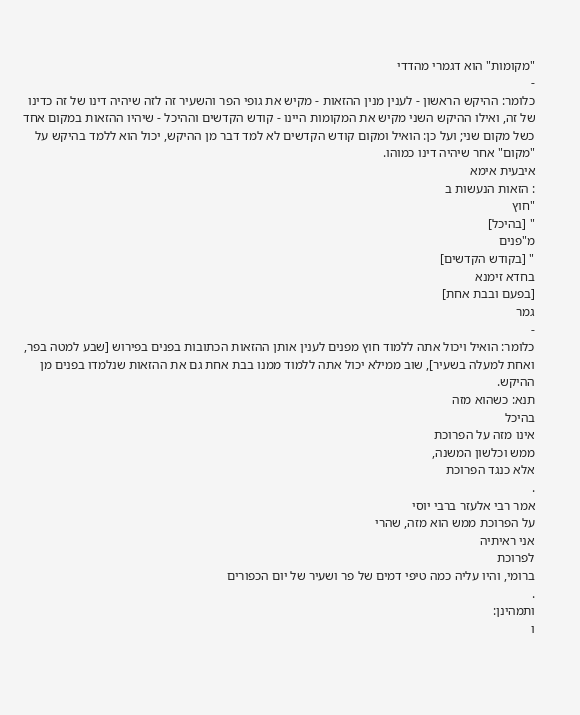"מקומות" הוא דגמרי מהדדי
-
כלומר: ההיקש הראשון - לענין מנין ההזאות - מקיש את גופי הפר והשעיר זה לזה שיהיה דינו של זה כדינו של זה, ואילו ההיקש השני מקיש את המקומות היינו - קודש הקדשים וההיכל - שיהיו ההזאות במקום אחד כשל מקום שני; ועל כן: הואיל ומקום קודש הקדשים לא למד דבר מן ההיקש, יכול הוא ללמד בהיקש על "מקום" אחר שיהיה דינו כמוהו.
איבעית אימא
: הזאות הנעשות ב
"חוץ
" [בהיכל]
מ"פנים
" [בקודש הקדשים]
בחדא זימנא
[בפעם ובבת אחת]
גמר
-
כלומר: הואיל ויכול אתה ללמוד חוץ מפנים לענין אותן ההזאות הכתובות בפנים בפירוש [שבע למטה בפר, ואחת למעלה בשעיר], שוב ממילא יכול אתה ללמוד ממנו בבת אחת גם את ההזאות שנלמדו בפנים מן ההיקש.
תנא: כשהוא מזה
בהיכל
אינו מזה על הפרוכת
ממש וכלשון המשנה,
אלא כנגד הפרוכת
.
אמר רבי אלעזר ברבי יוסי
על הפרוכת ממש הוא מזה, שהרי
אני ראיתיה
לפרוכת
ברומי, והיו עליה כמה טיפי דמים של פר ושעיר של יום הכפורים
.
ותמהינן:
ו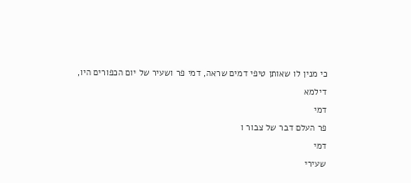כי מנין לו שאותן טיפי דמים שראה, דמי פר ושעיר של יום הכפורים היו,
דילמא
דמי
פר העלם דבר של צבור ו
דמי
שעירי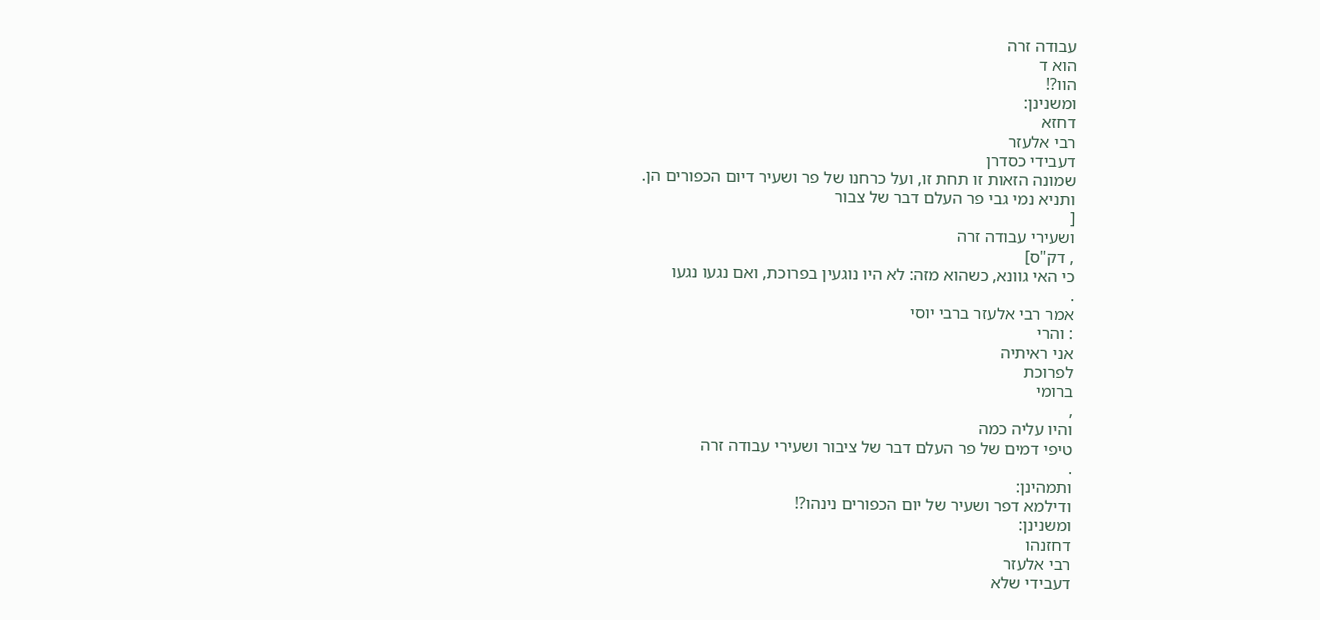עבודה זרה
הוא ד
הוו?!
ומשנינן:
דחזא
רבי אלעזר
דעבידי כסדרן
שמונה הזאות זו תחת זו, ועל כרחנו של פר ושעיר דיום הכפורים הן.
ותניא נמי גבי פר העלם דבר של צבור
[
ושעירי עבודה זרה
, דק"ס]
כי האי גוונא, כשהוא מזה: לא היו נוגעין בפרוכת, ואם נגעו נגעו
.
אמר רבי אלעזר ברבי יוסי
: והרי
אני ראיתיה
לפרוכת
ברומי
,
והיו עליה כמה
טיפי דמים של פר העלם דבר של ציבור ושעירי עבודה זרה
.
ותמהינן:
ודילמא דפר ושעיר של יום הכפורים נינהו?!
ומשנינן:
דחזנהו
רבי אלעזר
דעבידי שלא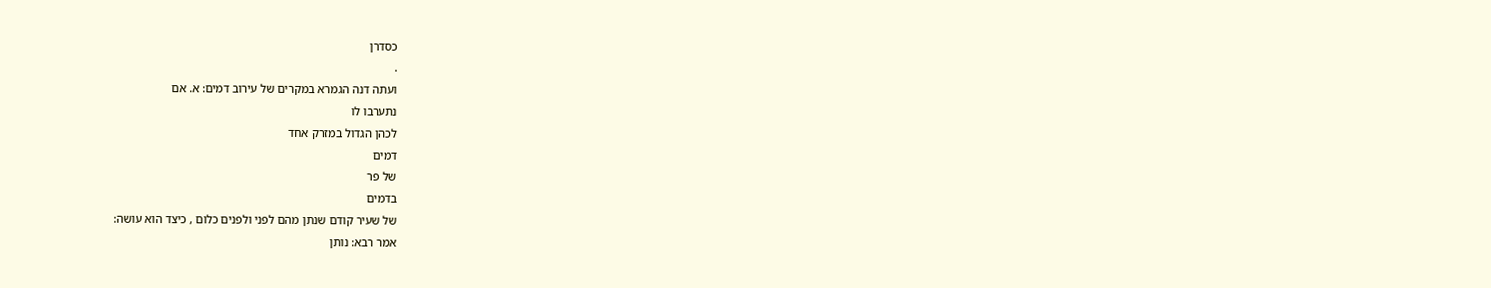כסדרן
.
ועתה דנה הגמרא במקרים של עירוב דמים: א. אם
נתערבו לו
לכהן הגדול במזרק אחד
דמים
של פר
בדמים
של שעיר קודם שנתן מהם לפני ולפנים כלום , כיצד הוא עושה:
אמר רבא: נותן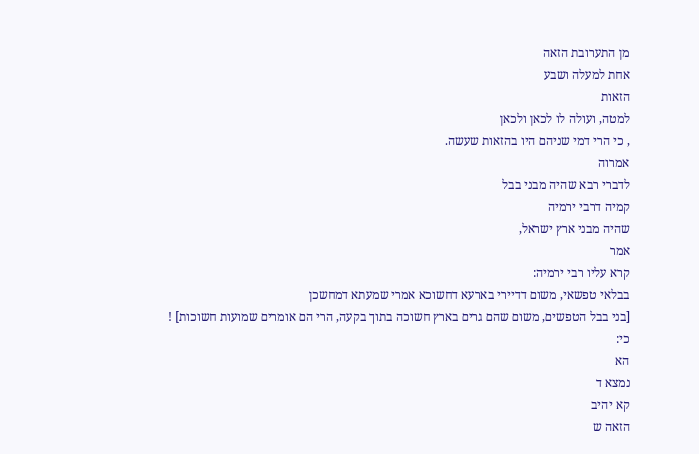מן התערובת הזאה
אחת למעלה ושבע
הזאות
למטה, ועולה לו לכאן ולכאן
, כי הרי דמי שניהם היו בהזאות שעשה.
אמרוה
לדברי רבא שהיה מבני בבל
קמיה דרבי ירמיה
שהיה מבני ארץ ישראל,
אמר
קרא עליו רבי ירמיה:
בבלאי טפשאי, משום דדיירי בארעא דחשוכא אמרי שמעתא דמחשכן
[בני בבל הטפשים, משום שהם גרים בארץ חשוכה בתוך בקעה, הרי הם אומרים שמועות חשוכות] !
כי:
הא
נמצא ד
קא יהיב
הזאה ש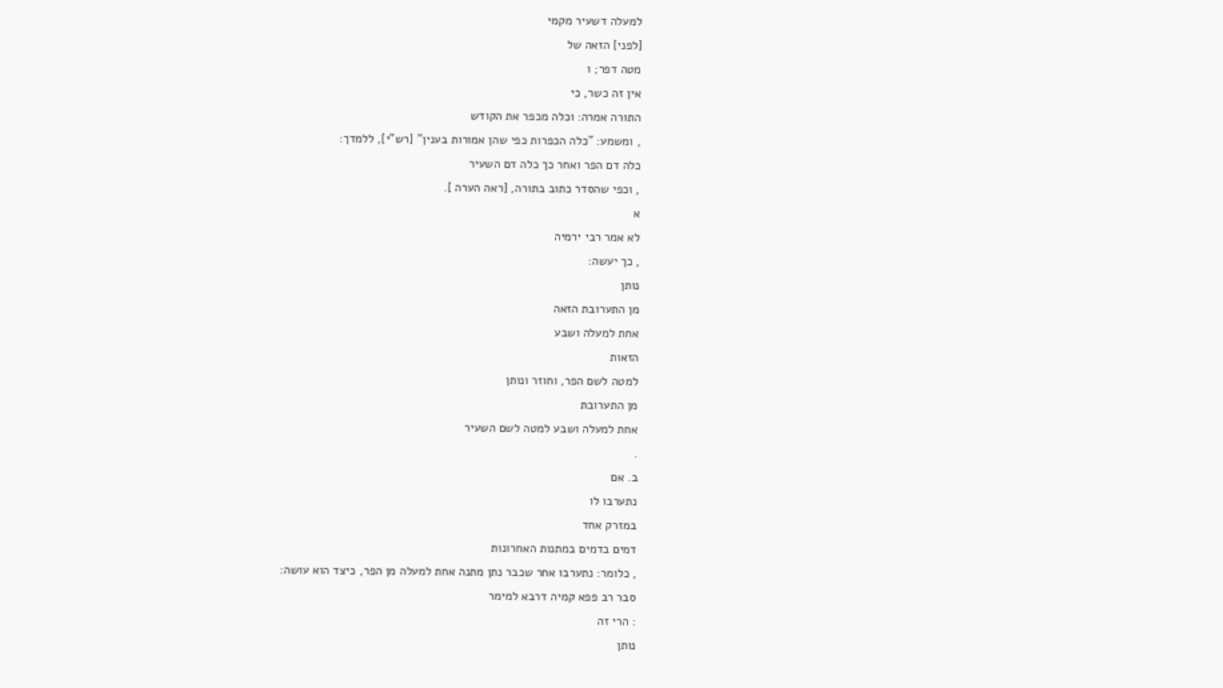למעלה דשעיר מקמי
[לפני] הזאה של
מטה דפר; ו
אין זה כשר, כי
התורה אמרה: וכלה מכפר את הקודש
, ומשמע: "כלה הכפרות כפי שהן אמורות בענין" [רש"י], ללמדך:
כלה דם הפר ואחר כך כלה דם השעיר
, וכפי שהסדר כתוב בתורה, [ראה הערה ].
א
לא אמר רבי ירמיה
, כך יעשה:
נותן
מן התערובת הזאה
אחת למעלה ושבע
הזאות
למטה לשם הפר, וחוזר ונותן
מן התערובת
אחת למעלה ושבע למטה לשם השעיר
.
ב. אם
נתערבו לו
במזרק אחד
דמים בדמים במתנות האחרונות
, כלומר: נתערבו אחר שכבר נתן מתנה אחת למעלה מן הפר, כיצד הוא עושה:
סבר רב פפא קמיה דרבא למימר
: הרי זה
נותן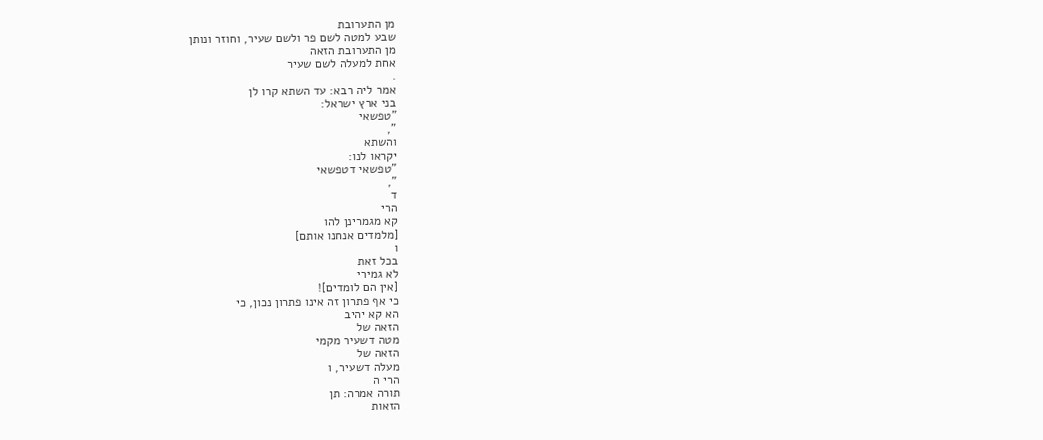מן התערובת
שבע למטה לשם פר ולשם שעיר, וחוזר ונותן
מן התערובת הזאה
אחת למעלה לשם שעיר
.
אמר ליה רבא: עד השתא קרו לן
בני ארץ ישראל:
"טפשאי
",
והשתא
יקראו לנו:
"טפשאי דטפשאי
",
ד
הרי
קא מגמרינן להו
[מלמדים אנחנו אותם]
ו
בכל זאת
לא גמירי
[אין הם לומדים]!
כי אף פתרון זה אינו פתרון נכון, כי
הא קא יהיב
הזאה של
מטה דשעיר מקמי
הזאה של
מעלה דשעיר, ו
הרי ה
תורה אמרה: תן
הזאות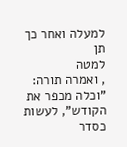למעלה ואחר כך
תן
למטה
, ואמרה תורה: "וכלה מכפר את הקודש", לעשות כסדר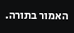האמור בתורה.